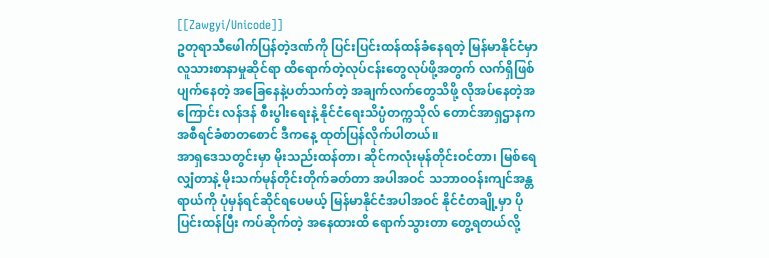[[Zawgyi/Unicode]]
ဥတုရာသီဖေါက်ပြန်တဲ့ဒဏ်ကို ပြင်းပြင်းထန်ထန်ခံနေရတဲ့ မြန်မာနိုင်ငံမှာ လူသားစာနာမှုဆိုင်ရာ ထိရောက်တဲ့လုပ်ငန်းတွေလုပ်ဖို့အတွက် လက်ရှိဖြစ်ပျက်နေတဲ့ အခြေနေနဲ့ပတ်သက်တဲ့ အချက်လက်တွေသိဖို့ လိုအပ်နေတဲ့အကြောင်း လန်ဒန် စီးပွါးရေးနဲ့ နိုင်ငံရေးသိပ္ပံတက္ကသိုလ် တောင်အာရှဌာနက အစီရင်ခံစာတစောင် ဒီကနေ့ ထုတ်ပြန်လိုက်ပါတယ်။
အာရှဒေသတွင်းမှာ မိုးသည်းထန်တာ၊ ဆိုင်ကလုံးမုန်တိုင်းဝင်တာ၊ မြစ်ရေလျှံတာနဲ့ မိုးသက်မုန်တိုင်းတိုက်ခတ်တာ အပါအဝင် သဘာဝဝန်းကျင်အန္တရာယ်ကို ပုံမှန်ရင်ဆိုင်ရပေမယ့် မြန်မာနိုင်ငံအပါအဝင် နိုင်ငံတချို့မှာ ပိုပြင်းထန်ပြီး ကပ်ဆိုက်တဲ့ အနေထားထိ ရောက်သွားတာ တွေ့ရတယ်လို့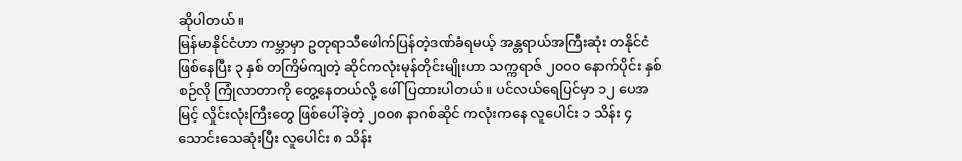ဆိုပါတယ်။
မြန်မာနိုင်ငံဟာ ကမ္ဘာမှာ ဥတုရာသီဖေါက်ပြန်တဲ့ဒဏ်ခံရမယ့် အန္တရာယ်အကြီးဆုံး တနိုင်ငံဖြစ်နေပြီး ၃ နှစ် တကြိမ်ကျတဲ့ ဆိုင်ကလုံးမုန်တိုင်းမျိုးဟာ သက္ကရာဇ် ၂၀၀၀ နောက်ပိုင်း နှစ်စဉ်လို ကြုံလာတာကို တွေ့နေတယ်လို့ ဖေါ်ပြထားပါတယ်။ ပင်လယ်ရေပြင်မှာ ၁၂ ပေအမြင့် လှိုင်းလုံးကြီးတွေ ဖြစ်ပေါ်ခဲ့တဲ့ ၂၀၀၈ နာဂစ်ဆိုင် ကလုံးကနေ လူပေါင်း ၁ သိန်း ၄ သောင်းသေဆုံးပြီး လူပေါင်း ၈ သိန်း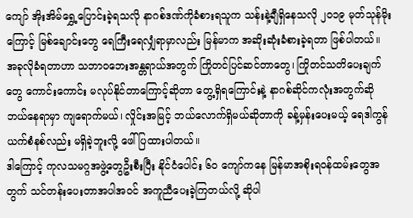ကျော် အိုးအိမ်ရွှေ့ပြောင်းခဲ့ရသလို နာဂစ်ဒဏ်ကိုခံစားရသူက သန်းနဲ့ချီရှိနေသလို ၂၀၁၉ မုတ်သုန်မိုးကြောင့် မြစ်ချောင်းတွေ ရေကြီးရေလျှံရာမှာလည်း မြန်မာက အဆိုးဆုံးခံစားခဲ့ရတာ ဖြစ်ပါတယ်။
အခုလိုခံရတာဟာ သဘာဝဘေးအန္တရာယ်အတွက် ကြိုတင်ပြင်ဆင်တာတွေ၊ ကြိုတင်သတိပေးချက်တွေ ကောင်းကောင်း မလုပ်နိုင်တာကြောင့်ဆိုတာ တွေ့ရှိရကြောင်းနဲ့ နာဂစ်ဆိုင်ကလုံးအတွက်ဆို ဘယ်နေရာမှာ ကျရောက်မယ်၊ လှိုင်းအမြင့် ဘယ်လောက်ရှိမယ်ဆိုတာကို ခန့်မှန်းပေးမယ့် ရေဒါကွန်ယက်စံနစ်လည်း မရှိခဲ့ဘူးလို့ ဖေါ်ပြထားပါတယ်။
ဒါကြောင့် ကုလသမဂ္ဂအဖွဲ့တွေဦးစီးပြီး နိုင်ငံပေါင်း ၆၀ ကျော်ကနေ မြန်မာအစိုးရဝန်ထမ်းတွေအတွက် သင်တန်းပေးတာအပါအဝင် အကူညီပေးခဲ့ကြတယ်လို့ ဆိုပါ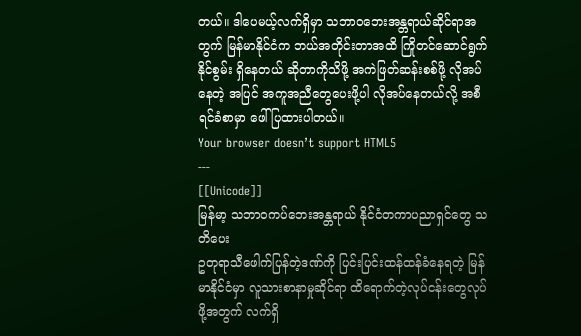တယ်။ ဒါပေမယ့်လက်ရှိမှာ သဘာဝဘေးအန္တရာယ်ဆိုင်ရာအတွက် မြန်မာနိုင်ငံက ဘယ်အတိုင်းတာအထိ ကြိုတင်ဆောင်ရွက် နိုင်စွမ်း ရှိနေတယ် ဆိုတာကိုသိဖို့ အကဲဖြတ်ဆန်းစစ်ဖို့ လိုအပ် နေတဲ့ အပြင် အကူအညီတွေပေးဖို့ပါ လိုအပ်နေတယ်လို့ အစီရင်ခံစာမှာ ဖေါ်ပြထားပါတယ်။
Your browser doesn’t support HTML5
---
[[Unicode]]
မြန်မာ့ သဘာဝကပ်ဘေးအန္တရာယ် နိုင်ငံတကာပညာရှင်တွေ သတိပေး
ဥတုရာသီဖေါက်ပြန်တဲ့ဒဏ်ကို ပြင်းပြင်းထန်ထန်ခံနေရတဲ့ မြန်မာနိုင်ငံမှာ လူသားစာနာမှုဆိုင်ရာ ထိရောက်တဲ့လုပ်ငန်းတွေလုပ်ဖို့အတွက် လက်ရှိ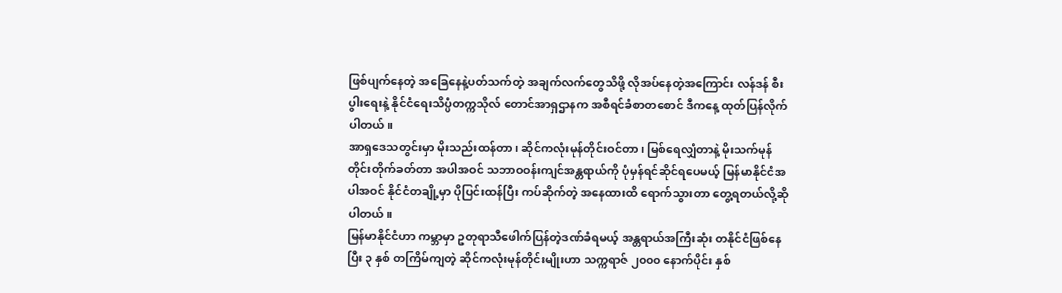ဖြစ်ပျက်နေတဲ့ အခြေနေနဲ့ပတ်သက်တဲ့ အချက်လက်တွေသိဖို့ လိုအပ်နေတဲ့အကြောင်း လန်ဒန် စီးပွါးရေးနဲ့ နိုင်ငံရေးသိပ္ပံတက္ကသိုလ် တောင်အာရှဌာနက အစီရင်ခံစာတစောင် ဒီကနေ့ ထုတ်ပြန်လိုက်ပါတယ်။
အာရှဒေသတွင်းမှာ မိုးသည်းထန်တာ၊ ဆိုင်ကလုံးမုန်တိုင်းဝင်တာ၊ မြစ်ရေလျှံတာနဲ့ မိုးသက်မုန်တိုင်းတိုက်ခတ်တာ အပါအဝင် သဘာဝဝန်းကျင်အန္တရာယ်ကို ပုံမှန်ရင်ဆိုင်ရပေမယ့် မြန်မာနိုင်ငံအပါအဝင် နိုင်ငံတချို့မှာ ပိုပြင်းထန်ပြီး ကပ်ဆိုက်တဲ့ အနေထားထိ ရောက်သွားတာ တွေ့ရတယ်လို့ဆိုပါတယ်။
မြန်မာနိုင်ငံဟာ ကမ္ဘာမှာ ဥတုရာသီဖေါက်ပြန်တဲ့ဒဏ်ခံရမယ့် အန္တရာယ်အကြီးဆုံး တနိုင်ငံဖြစ်နေပြီး ၃ နှစ် တကြိမ်ကျတဲ့ ဆိုင်ကလုံးမုန်တိုင်းမျိုးဟာ သက္ကရာဇ် ၂၀၀၀ နောက်ပိုင်း နှစ်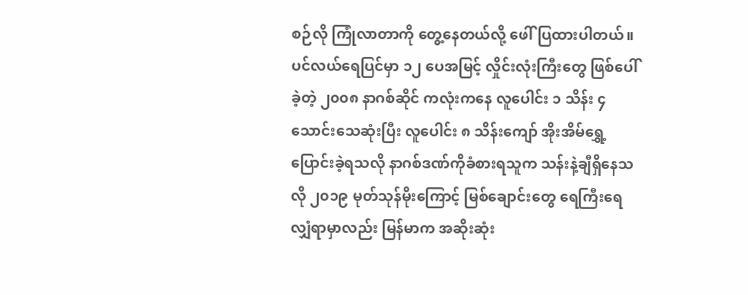စဉ်လို ကြုံလာတာကို တွေ့နေတယ်လို့ ဖေါ်ပြထားပါတယ်။ ပင်လယ်ရေပြင်မှာ ၁၂ ပေအမြင့် လှိုင်းလုံးကြီးတွေ ဖြစ်ပေါ်ခဲ့တဲ့ ၂၀၀၈ နာဂစ်ဆိုင် ကလုံးကနေ လူပေါင်း ၁ သိန်း ၄ သောင်းသေဆုံးပြီး လူပေါင်း ၈ သိန်းကျော် အိုးအိမ်ရွှေ့ပြောင်းခဲ့ရသလို နာဂစ်ဒဏ်ကိုခံစားရသူက သန်းနဲ့ချီရှိနေသလို ၂၀၁၉ မုတ်သုန်မိုးကြောင့် မြစ်ချောင်းတွေ ရေကြီးရေလျှံရာမှာလည်း မြန်မာက အဆိုးဆုံး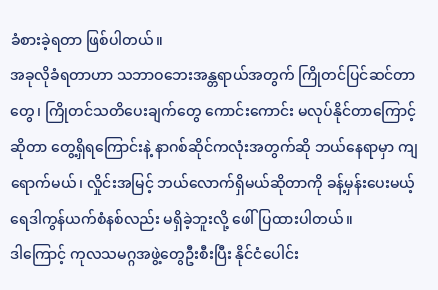ခံစားခဲ့ရတာ ဖြစ်ပါတယ်။
အခုလိုခံရတာဟာ သဘာဝဘေးအန္တရာယ်အတွက် ကြိုတင်ပြင်ဆင်တာတွေ၊ ကြိုတင်သတိပေးချက်တွေ ကောင်းကောင်း မလုပ်နိုင်တာကြောင့်ဆိုတာ တွေ့ရှိရကြောင်းနဲ့ နာဂစ်ဆိုင်ကလုံးအတွက်ဆို ဘယ်နေရာမှာ ကျရောက်မယ်၊ လှိုင်းအမြင့် ဘယ်လောက်ရှိမယ်ဆိုတာကို ခန့်မှန်းပေးမယ့် ရေဒါကွန်ယက်စံနစ်လည်း မရှိခဲ့ဘူးလို့ ဖေါ်ပြထားပါတယ်။
ဒါကြောင့် ကုလသမဂ္ဂအဖွဲ့တွေဦးစီးပြီး နိုင်ငံပေါင်း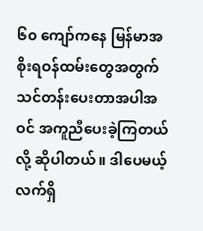၆၀ ကျော်ကနေ မြန်မာအစိုးရဝန်ထမ်းတွေအတွက် သင်တန်းပေးတာအပါအဝင် အကူညီပေးခဲ့ကြတယ်လို့ ဆိုပါတယ်။ ဒါပေမယ့်လက်ရှိ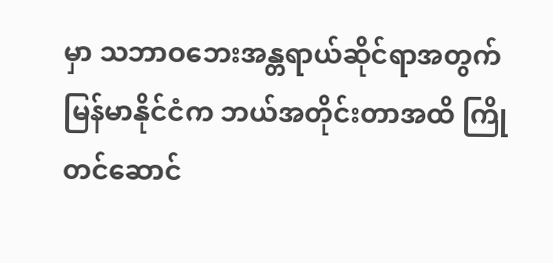မှာ သဘာဝဘေးအန္တရာယ်ဆိုင်ရာအတွက် မြန်မာနိုင်ငံက ဘယ်အတိုင်းတာအထိ ကြိုတင်ဆောင်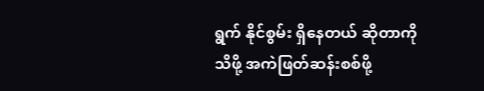ရွက် နိုင်စွမ်း ရှိနေတယ် ဆိုတာကိုသိဖို့ အကဲဖြတ်ဆန်းစစ်ဖို့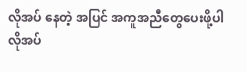လိုအပ် နေတဲ့ အပြင် အကူအညီတွေပေးဖို့ပါ လိုအပ်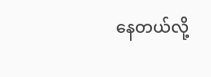နေတယ်လို့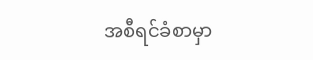အစီရင်ခံစာမှာ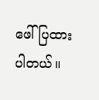ဖေါ်ပြထားပါတယ်။